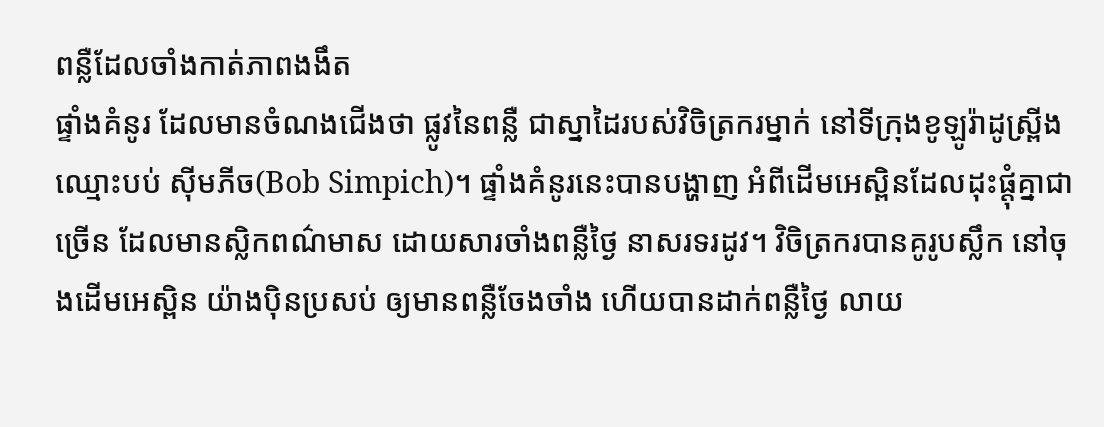ពន្លឺដែលចាំងកាត់ភាពងងឹត
ផ្ទាំងគំនូរ ដែលមានចំណងជើងថា ផ្លូវនៃពន្លឺ ជាស្នាដៃរបស់វិចិត្រករម្នាក់ នៅទីក្រុងខូឡូរ៉ាដូស្ព្រីង ឈ្មោះបប់ ស៊ីមភីច(Bob Simpich)។ ផ្ទាំងគំនូរនេះបានបង្ហាញ អំពីដើមអេស្ពិនដែលដុះផ្តុំគ្នាជាច្រើន ដែលមានស្លិកពណ៌មាស ដោយសារចាំងពន្លឺថ្ងៃ នាសរទរដូវ។ វិចិត្រករបានគូរូបស្លឹក នៅចុងដើមអេស្ពិន យ៉ាងប៉ិនប្រសប់ ឲ្យមានពន្លឺចែងចាំង ហើយបានដាក់ពន្លឺថ្ងៃ លាយ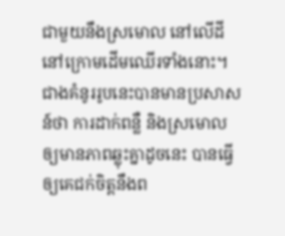ជាមួយនឹងស្រមោល នៅលើដីនៅក្រោមដើមឈើរទាំងនោះ។ ជាងគំនូររូបនេះបានមានប្រសាសន៍ថា ការដាក់ពន្លឺ និងស្រមោលឲ្យមានភាពឆ្លុះគ្នាដូចនេះ បានធ្វើឲ្យគេជក់ចិត្តនឹងព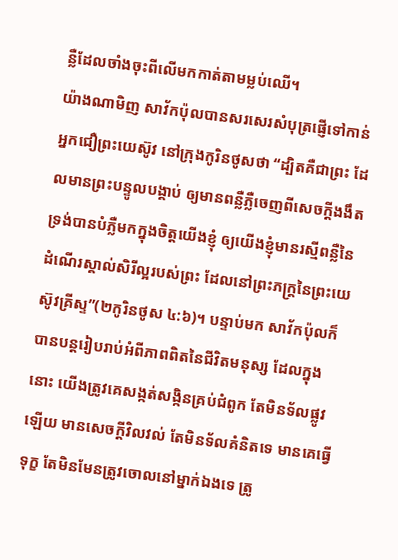ន្លឺដែលចាំងចុះពីលើមកកាត់តាមម្លប់ឈើ។
យ៉ាងណាមិញ សាវ័កប៉ុលបានសរសេរសំបុត្រផ្ញើទៅកាន់អ្នកជឿព្រះយេស៊ូវ នៅក្រុងកូរិនថូសថា “ដ្បិតគឺជាព្រះ ដែលមានព្រះបន្ទូលបង្គាប់ ឲ្យមានពន្លឺភ្លឺចេញពីសេចក្តីងងឹត ទ្រង់បានបំភ្លឺមកក្នុងចិត្តយើងខ្ញុំ ឲ្យយើងខ្ញុំមានរស្មីពន្លឺនៃដំណើរស្គាល់សិរីល្អរបស់ព្រះ ដែលនៅព្រះភក្ត្រនៃព្រះយេស៊ូវគ្រីស្ទ”(២កូរិនថូស ៤:៦)។ បន្ទាប់មក សាវ័កប៉ុលក៏បានបន្តរៀបរាប់អំពីភាពពិតនៃជីវិតមនុស្ស ដែលក្នុងនោះ យើងត្រូវគេសង្កត់សង្កិនគ្រប់ជំពូក តែមិនទ័លផ្លូវឡើយ មានសេចក្តីវិលវល់ តែមិនទ័លគំនិតទេ មានគេធ្វើទុក្ខ តែមិនមែនត្រូវចោលនៅម្នាក់ឯងទេ ត្រូ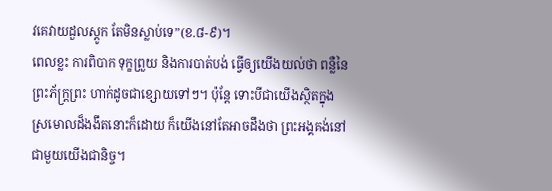វគេវាយដួលស្តូក តែមិនស្លាប់ទេ”(ខ.៨-៩)។
ពេលខ្លះ ការពិបាក ទុក្ខព្រួយ និងការបាត់បង់ ធ្វើឲ្យយើងយល់ថា ពន្លឺនៃព្រះភ័ក្រ្តព្រះ ហាក់ដូចជាខ្សោយទៅៗ។ ប៉ុន្តែ ទោះបីជាយើងស្ថិតក្នុងស្រមោលដ៏ងងឹតនោះក៏ដោយ ក៏យើងនៅតែអាចដឹងថា ព្រះអង្គគង់នៅជាមួយយើងជានិច្ច។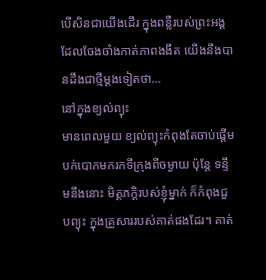បើសិនជាយើងដើរ ក្នុងពន្លឺរបស់ព្រះអង្គ ដែលចែងចាំងកាត់ភាពងងឹត យើងនឹងបានដឹងជាថ្មីម្តងទៀតថា…
នៅក្នុងខ្យល់ព្យុះ
មានពេលមួយ ខ្យល់ព្យុះកំពុងតែចាប់ផ្តើមបក់បោកមករកទីក្រុងពីចម្ងាយ ប៉ុន្តែ ទន្ទឹមនឹងនោះ មិត្តភក្តិរបស់ខ្ញុំម្នាក់ ក៏កំពុងជួបព្យុះ ក្នុងគ្រួសាររបស់គាត់ផងដែរ។ គាត់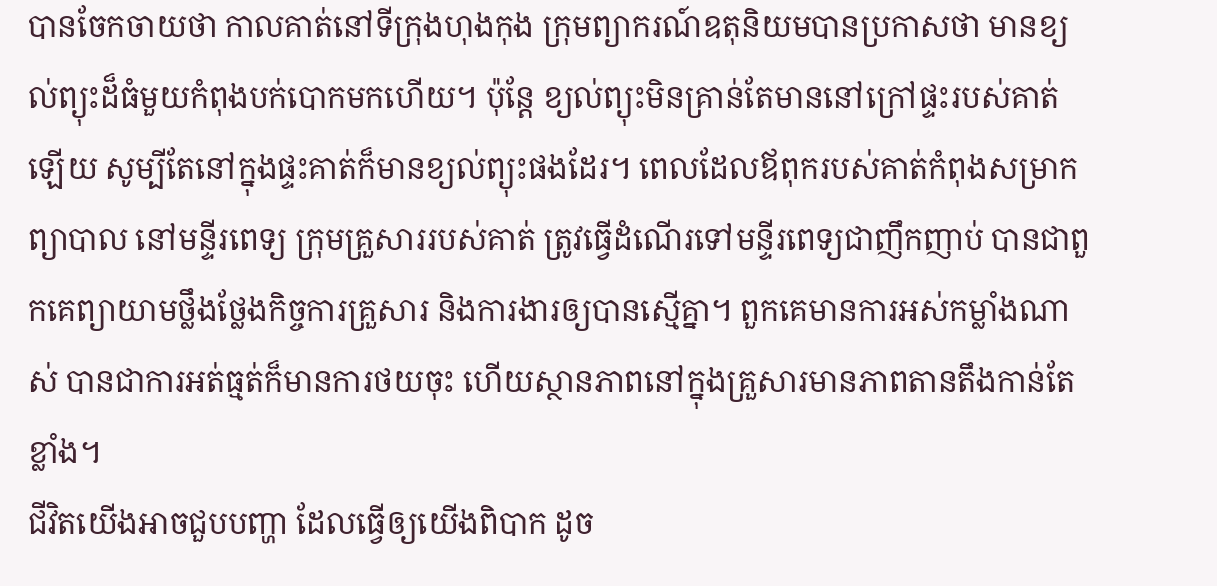បានចែកចាយថា កាលគាត់នៅទីក្រុងហុងកុង ក្រុមព្យាករណ៍ឧតុនិយមបានប្រកាសថា មានខ្យល់ព្យុះដ៏ធំមួយកំពុងបក់បោកមកហើយ។ ប៉ុន្តែ ខ្យល់ព្យុះមិនគ្រាន់តែមាននៅក្រៅផ្ទះរបស់គាត់ឡើយ សូម្បីតែនៅក្នុងផ្ទះគាត់ក៏មានខ្យល់ព្យុះផងដែរ។ ពេលដែលឪពុករបស់គាត់កំពុងសម្រាកព្យាបាល នៅមន្ទីរពេទ្យ ក្រុមគ្រួសាររបស់គាត់ ត្រូវធ្វើដំណើរទៅមន្ទីរពេទ្យជាញឹកញាប់ បានជាពួកគេព្យាយាមថ្លឹងថ្លែងកិច្ចការគ្រួសារ និងការងារឲ្យបានស្មើគ្នា។ ពួកគេមានការអស់កម្លាំងណាស់ បានជាការអត់ធ្មត់ក៏មានការថយចុះ ហើយស្ថានភាពនៅក្នុងគ្រួសារមានភាពតានតឹងកាន់តែខ្លាំង។
ជីវិតយើងអាចជួបបញ្ហា ដែលធ្វើឲ្យយើងពិបាក ដូច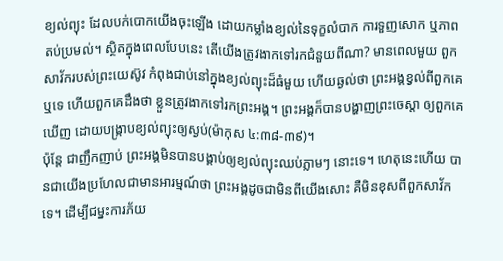ខ្យល់ព្យុះ ដែលបក់បោកយើងចុះឡើង ដោយកម្លាំងខ្យល់នៃទុក្ខលំបាក ការទួញសោក ឬភាពតប់ប្រមល់។ ស្ថិតក្នុងពេលបែបនេះ តើយើងត្រូវងាកទៅរកជំនួយពីណា? មានពេលមួយ ពួកសាវ័ករបស់ព្រះយេស៊ូវ កំពុងជាប់នៅក្នុងខ្យល់ព្យុះដ៏ធំមួយ ហើយឆ្ងល់ថា ព្រះអង្គខ្វល់ពីពួកគេឬទេ ហើយពួកគេដឹងថា ខ្លួនត្រូវងាកទៅរកព្រះអង្គ។ ព្រះអង្គក៏បានបង្ហាញព្រះចេស្តា ឲ្យពួកគេឃើញ ដោយបង្ក្រាបខ្យល់ព្យុះឲ្យស្ងប់(ម៉ាកុស ៤:៣៨-៣៩)។
ប៉ុន្តែ ជាញឹកញាប់ ព្រះអង្គមិនបានបង្គាប់ឲ្យខ្យល់ព្យុះឈប់ភ្លាមៗ នោះទេ។ ហេតុនេះហើយ បានជាយើងប្រហែលជាមានអារម្មណ៍ថា ព្រះអង្គដូចជាមិនពីយើងសោះ គឺមិនខុសពីពួកសាវ័កទេ។ ដើម្បីជម្នះការភ័យ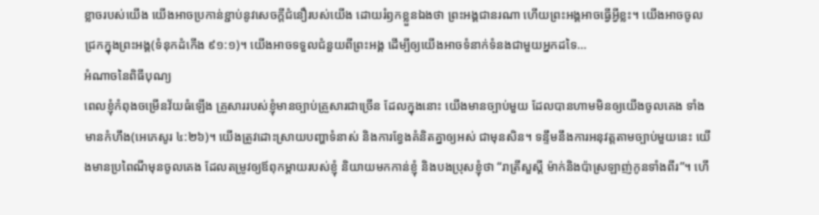ខ្លាចរបស់យើង យើងអាចប្រកាន់ខ្ជាប់នូវសេចក្តីជំនឿរបស់យើង ដោយរំឭកខ្លួនឯងថា ព្រះអង្គជានរណា ហើយព្រះអង្គអាចធ្វើអ្វីខ្លះ។ យើងអាចចូលជ្រកក្នុងព្រះអង្គ(ទំនុកដំកើង ៩១:១)។ យើងអាចទទួលជំនួយពីព្រះអង្គ ដើម្បីឲ្យយើងអាចទំនាក់ទំនងជាមួយអ្នកដទៃ…
អំណាចនៃពិធីបុណ្យ
ពេលខ្ញុំកំពុងចម្រើនវ័យធំឡើង គ្រួសាររបស់ខ្ញុំមានច្បាប់គ្រួសារជាច្រើន ដែលក្នុងនោះ យើងមានច្បាប់មួយ ដែលបានហាមមិនឲ្យយើងចូលគេង ទាំងមានកំហឹង(អេភេសូរ ៤:២៦)។ យើងត្រូវដោះស្រាយបញ្ហាទំនាស់ និងការខ្វែងគំនិតគ្នាឲ្យអស់ ជាមុនសិន។ ទន្ទឹមនឹងការអនុវត្តតាមច្បាប់មួយនេះ យើងមានប្រពៃណីមុនចូលគេង ដែលតម្រូវឲ្យឪពុកម្តាយរបស់ខ្ញុំ និយាយមកកាន់ខ្ញុំ និងបងប្រុសខ្ញុំថា “រាត្រីសួស្តី ម៉ាក់និងប៉ាស្រឡាញ់កូនទាំងពីរ”។ ហើ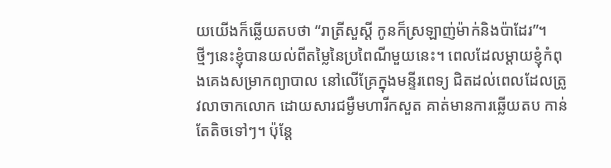យយើងក៏ឆ្លើយតបថា “រាត្រីសួស្តី កូនក៏ស្រឡាញ់ម៉ាក់និងប៉ាដែរ”។
ថ្មីៗនេះខ្ញុំបានយល់ពីតម្លៃនៃប្រពៃណីមួយនេះ។ ពេលដែលម្តាយខ្ញុំកំពុងគេងសម្រាកព្យាបាល នៅលើគ្រែក្នុងមន្ទីរពេទ្យ ជិតដល់ពេលដែលត្រូវលាចាកលោក ដោយសារជម្ងឺមហារីកសួត គាត់មានការឆ្លើយតប កាន់តែតិចទៅៗ។ ប៉ុន្តែ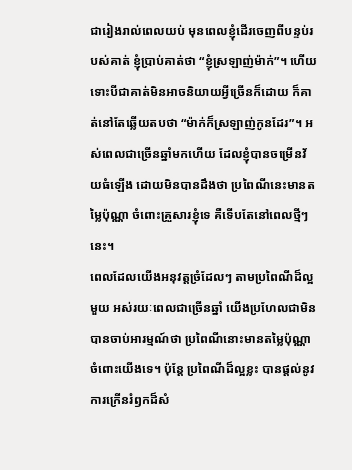ជារៀងរាល់ពេលយប់ មុនពេលខ្ញុំដើរចេញពីបន្ទប់របស់គាត់ ខ្ញុំប្រាប់គាត់ថា “ខ្ញុំស្រឡាញ់ម៉ាក់”។ ហើយទោះបីជាគាត់មិនអាចនិយាយអ្វីច្រើនក៏ដោយ ក៏គាត់នៅតែឆ្លើយតបថា “ម៉ាក់ក៏ស្រឡាញ់កូនដែរ”។ អស់ពេលជាច្រើនឆ្នាំមកហើយ ដែលខ្ញុំបានចម្រើនវ័យធំឡើង ដោយមិនបានដឹងថា ប្រពៃណីនេះមានតម្លៃប៉ុណ្ណា ចំពោះគ្រួសារខ្ញុំទេ គឺទើបតែនៅពេលថ្មីៗនេះ។
ពេលដែលយើងអនុវត្តច្រំដែលៗ តាមប្រពៃណីដ៏ល្អមួយ អស់រយៈពេលជាច្រើនឆ្នាំ យើងប្រហែលជាមិនបានចាប់អារម្មណ៍ថា ប្រពៃណីនោះមានតម្លៃប៉ុណ្ណាចំពោះយើងទេ។ ប៉ុន្តែ ប្រពៃណីដ៏ល្អខ្លះ បានផ្តល់នូវការក្រើនរំឭកដ៏សំ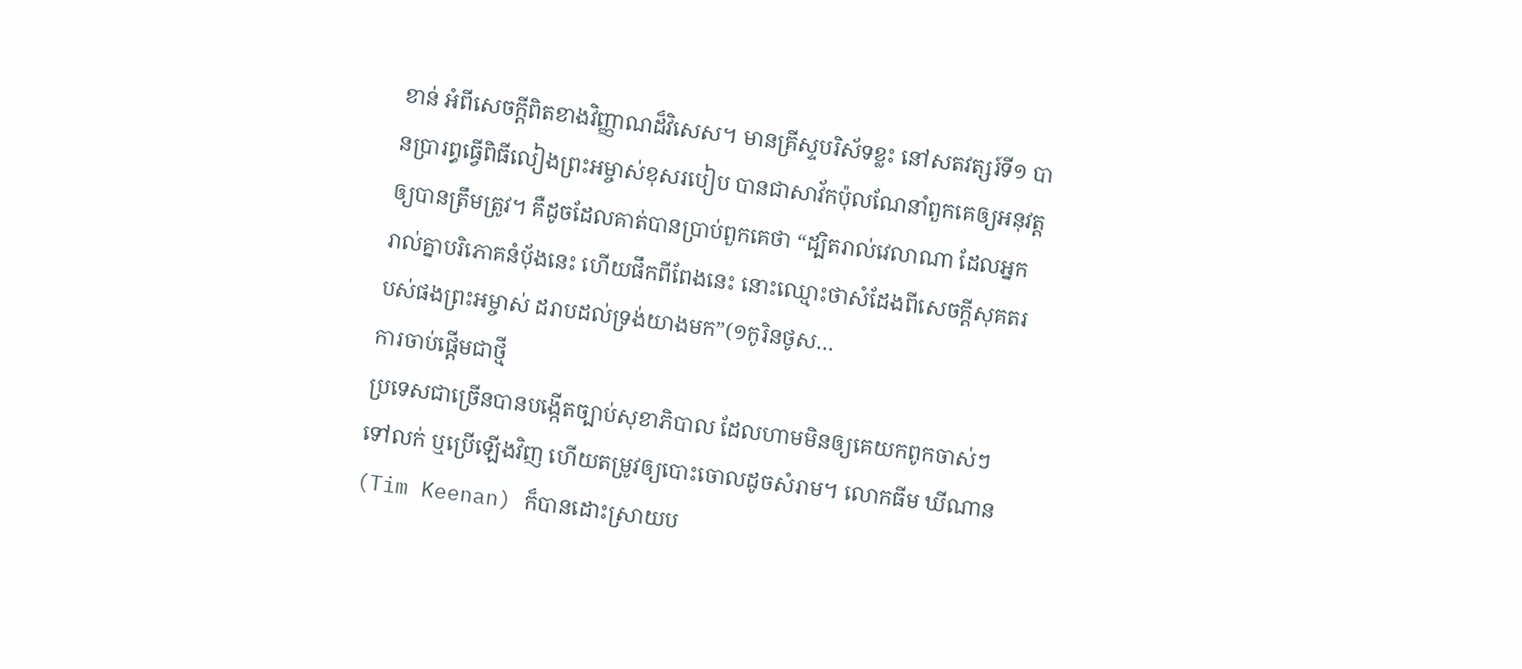ខាន់ អំពីសេចក្តីពិតខាងវិញ្ញាណដ៏វិសេស។ មានគ្រីស្ទបរិស័ទខ្លះ នៅសតវត្សរ៍ទី១ បានប្រារព្ធធ្វើពិធីលៀងព្រះអម្ចាស់ខុសរបៀប បានជាសាវ័កប៉ុលណែនាំពួកគេឲ្យអនុវត្តឲ្យបានត្រឹមត្រូវ។ គឺដូចដែលគាត់បានប្រាប់ពួកគេថា “ដ្បិតរាល់វេលាណា ដែលអ្នករាល់គ្នាបរិភោគនំបុ័ងនេះ ហើយផឹកពីពែងនេះ នោះឈ្មោះថាសំដែងពីសេចក្តីសុគតរបស់ផងព្រះអម្ចាស់ ដរាបដល់ទ្រង់យាងមក”(១កូរិនថូស…
ការចាប់ផ្តើមជាថ្មី
ប្រទេសជាច្រើនបានបង្កើតច្បាប់សុខាភិបាល ដែលហាមមិនឲ្យគេយកពូកចាស់ៗ ទៅលក់ ឬប្រើឡើងវិញ ហើយតម្រូវឲ្យបោះចោលដូចសំរាម។ លោកធីម ឃីណាន(Tim Keenan) ក៏បានដោះស្រាយប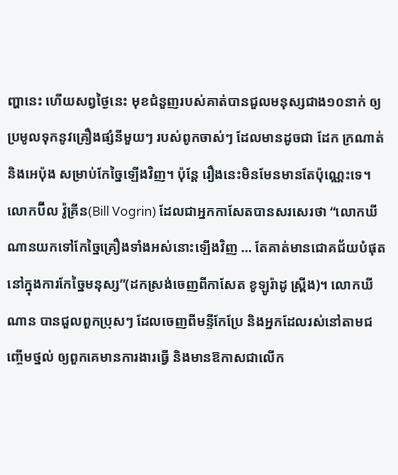ញ្ហានេះ ហើយសព្វថ្ងៃនេះ មុខជំនួញរបស់គាត់បានជួលមនុស្សជាង១០នាក់ ឲ្យប្រមូលទុកនូវគ្រឿងផ្សំនីមួយៗ របស់ពូកចាស់ៗ ដែលមានដូចជា ដែក ក្រណាត់ និងអេប៉ុង សម្រាប់កែច្នៃឡើងវិញ។ ប៉ុន្តែ រឿងនេះមិនមែនមានតែប៉ុណ្ណេះទេ។ លោកប៊ីល វ៉ូគ្រីន(Bill Vogrin) ដែលជាអ្នកកាសែតបានសរសេរថា “លោកឃីណានយកទៅកែច្នៃគ្រឿងទាំងអស់នោះឡើងវិញ … តែគាត់មានជោគជ័យបំផុត នៅក្នុងការកែច្នៃមនុស្ស”(ដកស្រង់ចេញពីកាសែត ខូឡូរ៉ាដូ ស្ព្រីង)។ លោកឃីណាន បានជួលពួកប្រុសៗ ដែលចេញពីមន្ទីកែប្រែ និងអ្នកដែលរស់នៅតាមជញ្ចើមថ្នល់ ឲ្យពួកគេមានការងារធ្វើ និងមានឱកាសជាលើក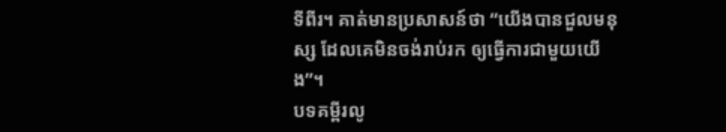ទីពីរ។ គាត់មានប្រសាសន៍ថា “យើងបានជួលមនុស្ស ដែលគេមិនចង់រាប់រក ឲ្យធ្វើការជាមួយយើង”។
បទគម្ពីរលូ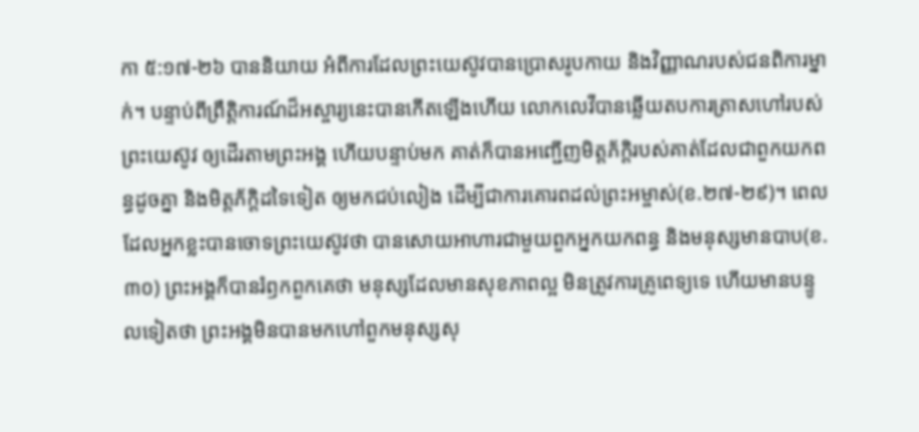កា ៥:១៧-២៦ បាននិយាយ អំពីការដែលព្រះយេស៊ូវបានប្រោសរូបកាយ និងវិញ្ញាណរបស់ជនពិការម្នាក់។ បន្ទាប់ពីព្រឹត្តិការណ៍ដ៏អស្ចារ្យនេះបានកើតឡើងហើយ លោកលេវីបានឆ្លើយតបការត្រាសហៅរបស់ព្រះយេស៊ូវ ឲ្យដើរតាមព្រះអង្គ ហើយបន្ទាប់មក គាត់ក៏បានអញ្ជើញមិត្តភ័ក្តិរបស់គាត់ដែលជាពួកយកពន្ធដូចគ្នា និងមិត្តភ័ក្តិដទៃទៀត ឲ្យមកជប់លៀង ដើម្បីជាការគោរពដល់ព្រះអម្ចាស់(ខ.២៧-២៩)។ ពេលដែលអ្នកខ្លះបានចោទព្រះយេស៊ូវថា បានសោយអាហារជាមួយពួកអ្នកយកពន្ធ និងមនុស្សមានបាប(ខ.៣០) ព្រះអង្គក៏បានរំឭកពួកគេថា មនុស្សដែលមានសុខភាពល្អ មិនត្រូវការគ្រូពេទ្យទេ ហើយមានបន្ទូលទៀតថា ព្រះអង្គមិនបានមកហៅពួកមនុស្សសុ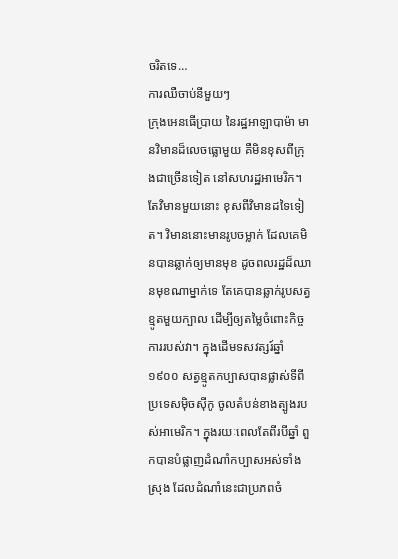ចរិតទេ…
ការឈឺចាប់នីមួយៗ
ក្រុងអេនធើប្រាយ នៃរដ្ឋអាឡាបាម៉ា មានវិមានដ៏លេចធ្លោមួយ គឺមិនខុសពីក្រុងជាច្រើនទៀត នៅសហរដ្ឋអាមេរិក។ តែវិមានមួយនោះ ខុសពីវិមានដទៃទៀត។ វិមាននោះមានរូបចម្លាក់ ដែលគេមិនបានឆ្លាក់ឲ្យមានមុខ ដូចពលរដ្ឋដ៏ឈានមុខណាម្នាក់ទេ តែគេបានឆ្លាក់រូបសត្វខ្មូតមួយក្បាល ដើម្បីឲ្យតម្លៃចំពោះកិច្ចការរបស់វា។ ក្នុងដើមទសវត្សរ៍ឆ្នាំ១៩០០ សត្វខ្មូតកប្បាសបានផ្លាស់ទីពីប្រទេសម៉ិចស៊ីកូ ចូលតំបន់ខាងត្បូងរបស់អាមេរិក។ ក្នុងរយៈពេលតែពីរបីឆ្នាំ ពួកបានបំផ្លាញដំណាំកប្បាសអស់ទាំងស្រុង ដែលដំណាំនេះជាប្រភពចំ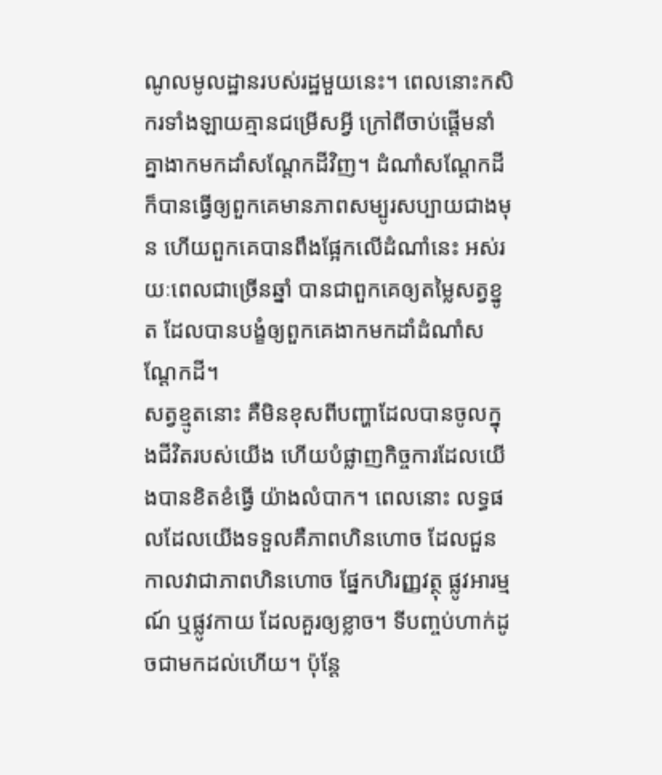ណូលមូលដ្ឋានរបស់រដ្ឋមួយនេះ។ ពេលនោះកសិករទាំងឡាយគ្មានជម្រើសអ្វី ក្រៅពីចាប់ផ្តើមនាំគ្នាងាកមកដាំសណ្តែកដីវិញ។ ដំណាំសណ្តែកដីក៏បានធ្វើឲ្យពួកគេមានភាពសម្បូរសប្បាយជាងមុន ហើយពួកគេបានពឹងផ្អែកលើដំណាំនេះ អស់រយៈពេលជាច្រើនឆ្នាំ បានជាពួកគេឲ្យតម្លៃសត្វខ្នូត ដែលបានបង្ខំឲ្យពួកគេងាកមកដាំដំណាំសណ្តែកដី។
សត្វខ្មូតនោះ គឺមិនខុសពីបញ្ហាដែលបានចូលក្នុងជីវិតរបស់យើង ហើយបំផ្លាញកិច្ចការដែលយើងបានខិតខំធ្វើ យ៉ាងលំបាក។ ពេលនោះ លទ្ធផលដែលយើងទទួលគឺភាពហិនហោច ដែលជួនកាលវាជាភាពហិនហោច ផ្នែកហិរញ្ញវត្ថុ ផ្លូវអារម្មណ៍ ឬផ្លូវកាយ ដែលគួរឲ្យខ្លាច។ ទីបញ្ចប់ហាក់ដូចជាមកដល់ហើយ។ ប៉ុន្តែ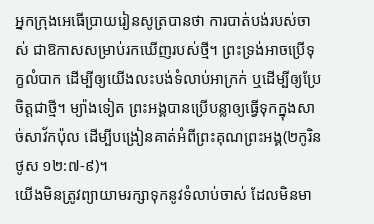អ្នកក្រុងអេធើប្រាយរៀនសូត្របានថា ការបាត់បង់របស់ចាស់ ជាឱកាសសម្រាប់រកឃើញរបស់ថ្មី។ ព្រះទ្រង់អាចប្រើទុក្ខលំបាក ដើម្បីឲ្យយើងលះបង់ទំលាប់អាក្រក់ ឬដើម្បីឲ្យប្រែចិត្តជាថ្មី។ ម្យ៉ាងទៀត ព្រះអង្គបានប្រើបន្លាឲ្យធ្វើទុកក្នុងសាច់សាវ័កប៉ុល ដើម្បីបង្រៀនគាត់អំពីព្រះគុណព្រះអង្គ(២កូរិនថូស ១២:៧-៩)។
យើងមិនត្រូវព្យាយាមរក្សាទុកនូវទំលាប់ចាស់ ដែលមិនមា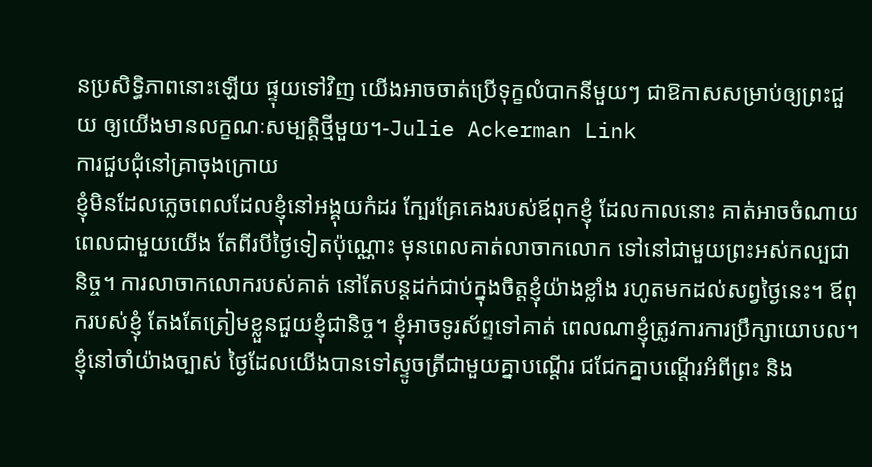នប្រសិទ្ធិភាពនោះឡើយ ផ្ទុយទៅវិញ យើងអាចចាត់ប្រើទុក្ខលំបាកនីមួយៗ ជាឱកាសសម្រាប់ឲ្យព្រះជួយ ឲ្យយើងមានលក្ខណៈសម្បត្តិថ្មីមួយ។-Julie Ackerman Link
ការជួបជុំនៅគ្រាចុងក្រោយ
ខ្ញុំមិនដែលភ្លេចពេលដែលខ្ញុំនៅអង្គុយកំដរ ក្បែរគ្រែគេងរបស់ឪពុកខ្ញុំ ដែលកាលនោះ គាត់អាចចំណាយពេលជាមួយយើង តែពីរបីថ្ងៃទៀតប៉ុណ្ណោះ មុនពេលគាត់លាចាកលោក ទៅនៅជាមួយព្រះអស់កល្បជានិច្ច។ ការលាចាកលោករបស់គាត់ នៅតែបន្តដក់ជាប់ក្នុងចិត្តខ្ញុំយ៉ាងខ្លាំង រហូតមកដល់សព្វថ្ងៃនេះ។ ឪពុករបស់ខ្ញុំ តែងតែត្រៀមខ្លួនជួយខ្ញុំជានិច្ច។ ខ្ញុំអាចទូរស័ព្ទទៅគាត់ ពេលណាខ្ញុំត្រូវការការប្រឹក្សាយោបល។ ខ្ញុំនៅចាំយ៉ាងច្បាស់ ថ្ងៃដែលយើងបានទៅស្ទូចត្រីជាមួយគ្នាបណ្តើរ ជជែកគ្នាបណ្តើរអំពីព្រះ និង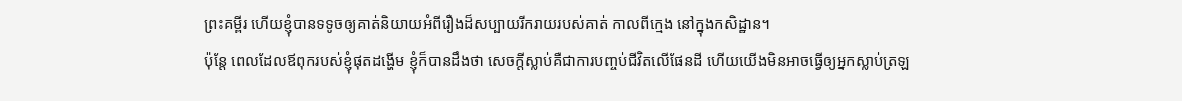ព្រះគម្ពីរ ហើយខ្ញុំបានទទូចឲ្យគាត់និយាយអំពីរឿងដ៏សប្បាយរីករាយរបស់គាត់ កាលពីក្មេង នៅក្នុងកសិដ្ឋាន។
ប៉ុន្តែ ពេលដែលឪពុករបស់ខ្ញុំផុតដង្ហើម ខ្ញុំក៏បានដឹងថា សេចក្តីស្លាប់គឺជាការបញ្ចប់ជីវិតលើផែនដី ហើយយើងមិនអាចធ្វើឲ្យអ្នកស្លាប់ត្រឡ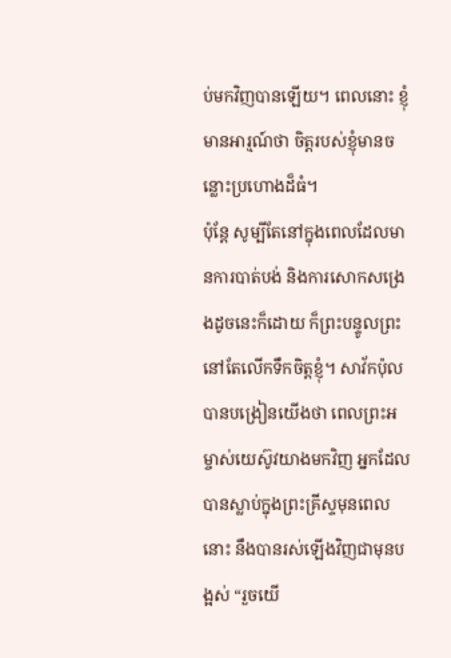ប់មកវិញបានឡើយ។ ពេលនោះ ខ្ញុំមានអារ្មណ៍ថា ចិត្តរបស់ខ្ញុំមានចន្លោះប្រហោងដ៏ធំ។
ប៉ុន្តែ សូម្បីតែនៅក្នុងពេលដែលមានការបាត់បង់ និងការសោកសង្រេងដូចនេះក៏ដោយ ក៏ព្រះបន្ទូលព្រះនៅតែលើកទឹកចិត្តខ្ញុំ។ សាវ័កប៉ុលបានបង្រៀនយើងថា ពេលព្រះអម្ចាស់យេស៊ូវយាងមកវិញ អ្នកដែលបានស្លាប់ក្នុងព្រះគ្រីស្ទមុនពេលនោះ នឹងបានរស់ឡើងវិញជាមុនបង្អស់ “រួចយើ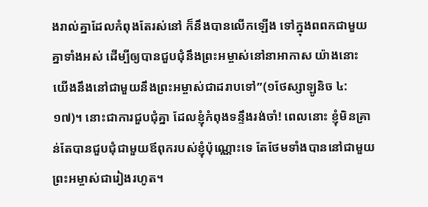ងរាល់គ្នាដែលកំពុងតែរស់នៅ ក៏នឹងបានលើកឡើង ទៅក្នុងពពកជាមួយគ្នាទាំងអស់ ដើម្បីឲ្យបានជួបជុំនឹងព្រះអម្ចាស់នៅនាអាកាស យ៉ាងនោះ យើងនឹងនៅជាមួយនឹងព្រះអម្ចាស់ជាដរាបទៅ”(១ថែស្សាឡូនិច ៤:១៧)។ នោះជាការជួបជុំគ្នា ដែលខ្ញុំកំពុងទន្ទឹងរង់ចាំ! ពេលនោះ ខ្ញុំមិនគ្រាន់តែបានជួបជុំជាមួយឪពុករបស់ខ្ញុំប៉ុណ្ណោះទេ តែថែមទាំងបាននៅជាមួយព្រះអម្ចាស់ជារៀងរហូត។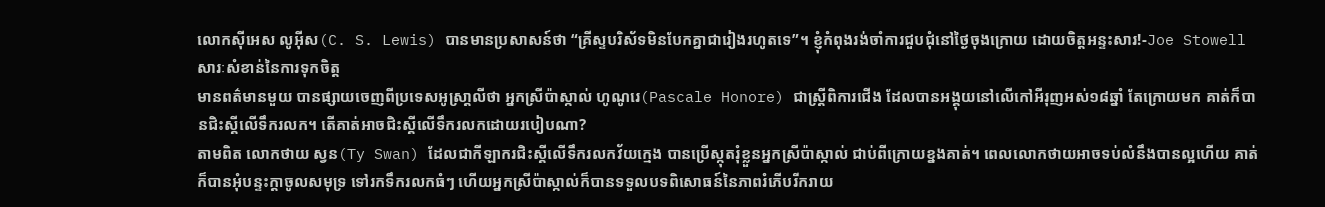លោកស៊ីអេស លូអ៊ីស(C. S. Lewis) បានមានប្រសាសន៍ថា “គ្រីស្ទបរិស័ទមិនបែកគ្នាជារៀងរហូតទេ”។ ខ្ញុំកំពុងរង់ចាំការជួបជុំនៅថ្ងៃចុងក្រោយ ដោយចិត្តអន្ទះសារ!-Joe Stowell
សារៈសំខាន់នៃការទុកចិត្ត
មានពត៌មានមួយ បានផ្សាយចេញពីប្រទេសអូស្រា្តលីថា អ្នកស្រីប៉ាស្កាល់ ហូណូរេ(Pascale Honore) ជាស្ត្រីពិការជើង ដែលបានអង្គុយនៅលើកៅអីរុញអស់១៨ឆ្នាំ តែក្រោយមក គាត់ក៏បានជិះស្គីលើទឹករលក។ តើគាត់អាចជិះស្គីលើទឹករលកដោយរបៀបណា?
តាមពិត លោកថាយ ស្វន(Ty Swan) ដែលជាកីឡាករជិះស្គីលើទឹករលកវ័យក្មេង បានប្រើស្កុតរុំខ្លួនអ្នកស្រីប៉ាស្កាល់ ជាប់ពីក្រោយខ្នងគាត់។ ពេលលោកថាយអាចទប់លំនឹងបានល្អហើយ គាត់ក៏បានអុំបន្ទះក្តាចូលសមុទ្រ ទៅរកទឹករលកធំៗ ហើយអ្នកស្រីប៉ាស្កាល់ក៏បានទទួលបទពិសោធន៍នៃភាពរំភើបរីករាយ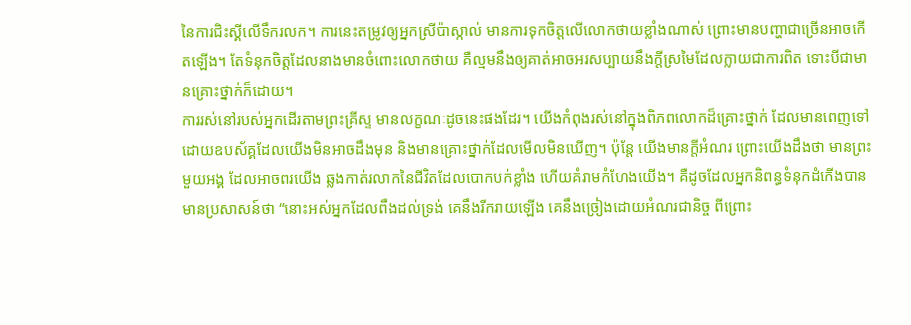នៃការជិះស្គីលើទឹករលក។ ការនេះតម្រូវឲ្យអ្នកស្រីប៉ាស្កាល់ មានការទុកចិត្តលើលោកថាយខ្លាំងណាស់ ព្រោះមានបញ្ហាជាច្រើនអាចកើតឡើង។ តែទំនុកចិត្តដែលនាងមានចំពោះលោកថាយ គឺល្មមនឹងឲ្យគាត់អាចអរសប្បាយនឹងក្តីស្រមៃដែលក្លាយជាការពិត ទោះបីជាមានគ្រោះថ្នាក់ក៏ដោយ។
ការរស់នៅរបស់អ្នកដើរតាមព្រះគ្រីស្ទ មានលក្ខណៈដូចនេះផងដែរ។ យើងកំពុងរស់នៅក្នុងពិភពលោកដ៏គ្រោះថ្នាក់ ដែលមានពេញទៅដោយឧបស័គ្គដែលយើងមិនអាចដឹងមុន និងមានគ្រោះថ្នាក់ដែលមើលមិនឃើញ។ ប៉ុន្តែ យើងមានក្តីអំណរ ព្រោះយើងដឹងថា មានព្រះមួយអង្គ ដែលអាចពរយើង ឆ្លងកាត់រលាកនៃជីវិតដែលបោកបក់ខ្លាំង ហើយគំរាមកំហែងយើង។ គឺដូចដែលអ្នកនិពន្ធទំនុកដំកើងបានមានប្រសាសន៍ថា “នោះអស់អ្នកដែលពឹងដល់ទ្រង់ គេនឹងរីករាយឡើង គេនឹងច្រៀងដោយអំណរជានិច្ច ពីព្រោះ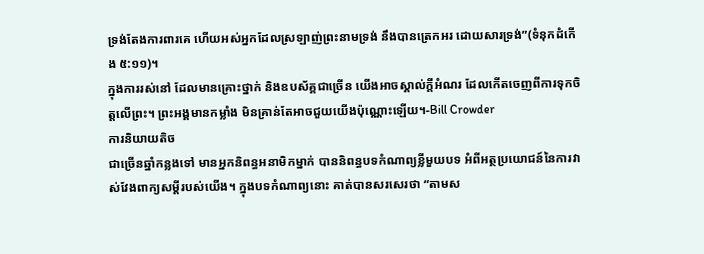ទ្រង់តែងការពារគេ ហើយអស់អ្នកដែលស្រឡាញ់ព្រះនាមទ្រង់ នឹងបានត្រេកអរ ដោយសារទ្រង់”(ទំនុកដំកើង ៥:១១)។
ក្នុងការរស់នៅ ដែលមានគ្រោះថ្នាក់ និងឧបស័គ្គជាច្រើន យើងអាចស្គាល់ក្តីអំណរ ដែលកើតចេញពីការទុកចិត្តលើព្រះ។ ព្រះអង្គមានកម្លាំង មិនគ្រាន់តែអាចជួយយើងប៉ុណ្ណោះឡើយ។-Bill Crowder
ការនិយាយតិច
ជាច្រើនឆ្នាំកន្លងទៅ មានអ្នកនិពន្ធអនាមិកម្នាក់ បាននិពន្ធបទកំណាព្យខ្លីមួយបទ អំពីអត្ថប្រយោជន៍នៃការវាស់វែងពាក្យសម្តីរបស់យើង។ ក្នុងបទកំណាព្យនោះ គាត់បានសរសេរថា “តាមស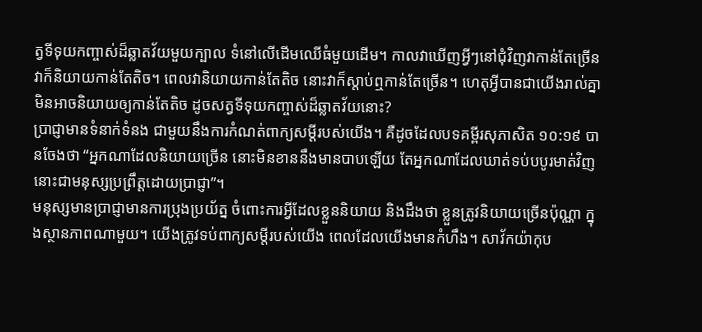ត្វទីទុយកញ្ចាស់ដ៏ឆ្លាតវ័យមួយក្បាល ទំនៅលើដើមឈើធំមួយដើម។ កាលវាឃើញអ្វីៗនៅជុំវិញវាកាន់តែច្រើន វាក៏និយាយកាន់តែតិច។ ពេលវានិយាយកាន់តែតិច នោះវាក៏ស្តាប់ឮកាន់តែច្រើន។ ហេតុអ្វីបានជាយើងរាល់គ្នា មិនអាចនិយាយឲ្យកាន់តែតិច ដូចសត្វទីទុយកញ្ចាស់ដ៏ឆ្លាតវ័យនោះ?
ប្រាជ្ញាមានទំនាក់ទំនង ជាមួយនឹងការកំណត់ពាក្យសម្តីរបស់យើង។ គឺដូចដែលបទគម្ពីរសុភាសិត ១០:១៩ បានចែងថា “អ្នកណាដែលនិយាយច្រើន នោះមិនខាននឹងមានបាបឡើយ តែអ្នកណាដែលឃាត់ទប់បបូរមាត់វិញ នោះជាមនុស្សប្រព្រឹត្តដោយប្រាជ្ញា”។
មនុស្សមានប្រាជ្ញាមានការប្រុងប្រយ័ត្ន ចំពោះការអ្វីដែលខ្លួននិយាយ និងដឹងថា ខ្លួនត្រូវនិយាយច្រើនប៉ុណ្ណា ក្នុងស្ថានភាពណាមួយ។ យើងត្រូវទប់ពាក្យសម្តីរបស់យើង ពេលដែលយើងមានកំហឹង។ សាវ័កយ៉ាកុប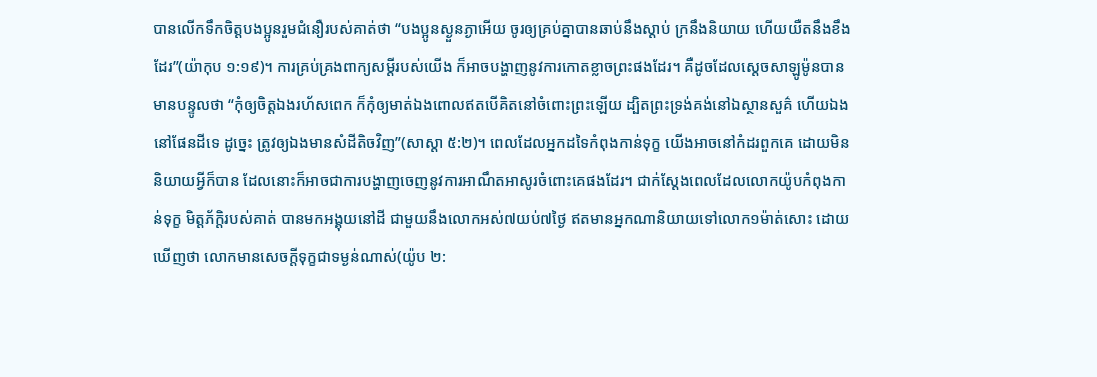បានលើកទឹកចិត្តបងប្អូនរួមជំនឿរបស់គាត់ថា “បងប្អូនស្ងួនភ្ងាអើយ ចូរឲ្យគ្រប់គ្នាបានឆាប់នឹងស្តាប់ ក្រនឹងនិយាយ ហើយយឺតនឹងខឹងដែរ”(យ៉ាកុប ១:១៩)។ ការគ្រប់គ្រងពាក្យសម្តីរបស់យើង ក៏អាចបង្ហាញនូវការកោតខ្លាចព្រះផងដែរ។ គឺដូចដែលសេ្តចសាឡូម៉ូនបានមានបន្ទូលថា “កុំឲ្យចិត្តឯងរហ័សពេក ក៏កុំឲ្យមាត់ឯងពោលឥតបើគិតនៅចំពោះព្រះឡើយ ដ្បិតព្រះទ្រង់គង់នៅឯស្ថានសួគ៌ ហើយឯងនៅផែនដីទេ ដូច្នេះ ត្រូវឲ្យឯងមានសំដីតិចវិញ”(សាស្តា ៥:២)។ ពេលដែលអ្នកដទៃកំពុងកាន់ទុក្ខ យើងអាចនៅកំដរពួកគេ ដោយមិននិយាយអ្វីក៏បាន ដែលនោះក៏អាចជាការបង្ហាញចេញនូវការអាណឹតអាសូរចំពោះគេផងដែរ។ ជាក់ស្តែងពេលដែលលោកយ៉ូបកំពុងកាន់ទុក្ខ មិត្តភ័ក្តិរបស់គាត់ បានមកអង្គុយនៅដី ជាមួយនឹងលោកអស់៧យប់៧ថ្ងៃ ឥតមានអ្នកណានិយាយទៅលោក១ម៉ាត់សោះ ដោយឃើញថា លោកមានសេចក្តីទុក្ខជាទម្ងន់ណាស់(យ៉ូប ២: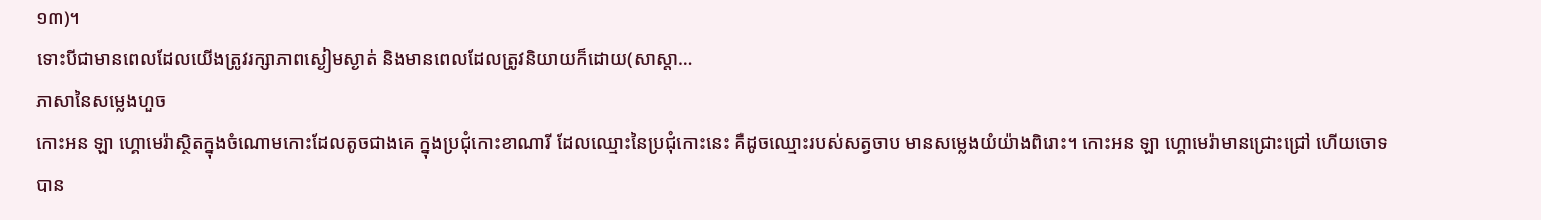១៣)។
ទោះបីជាមានពេលដែលយើងត្រូវរក្សាភាពស្ងៀមស្ងាត់ និងមានពេលដែលត្រូវនិយាយក៏ដោយ(សាស្តា…
ភាសានៃសម្លេងហួច
កោះអន ឡា ហ្គោមេរ៉ាស្ថិតក្នុងចំណោមកោះដែលតូចជាងគេ ក្នុងប្រជុំកោះខាណារី ដែលឈ្មោះនៃប្រជុំកោះនេះ គឺដូចឈ្មោះរបស់សត្វចាប មានសម្លេងយំយ៉ាងពិរោះ។ កោះអន ឡា ហ្គោមេរ៉ាមានជ្រោះជ្រៅ ហើយចោទ បាន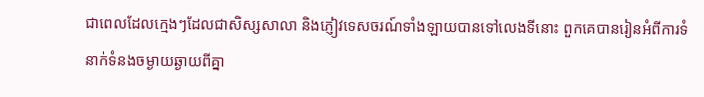ជាពេលដែលក្មេងៗដែលជាសិស្សសាលា និងភ្ញៀវទេសចរណ៍ទាំងឡាយបានទៅលេងទីនោះ ពួកគេបានរៀនអំពីការទំនាក់ទំនងចម្ងាយឆ្ងាយពីគ្នា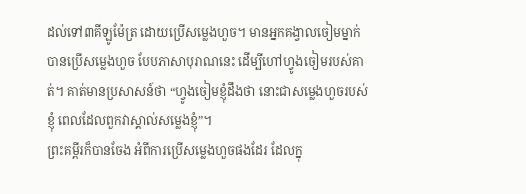ដល់ទៅ៣គីឡូម៉ែត្រ ដោយប្រើសម្លេងហួច។ មានអ្នកគង្វាលចៀមម្នាក់ បានប្រើសម្លេងហួច បែបភាសាបុរាណនេះ ដើម្បីហៅហ្វូងចៀមរបស់គាត់។ គាត់មានប្រសាសន៍ថា “ហ្វូងចៀមខ្ញុំដឹងថា នោះជាសម្លេងហួចរបស់ខ្ញុំ ពេលដែលពួកវាស្គាល់សម្លេងខ្ញុំ”។
ព្រះគម្ពីរក៏បានចែង អំពីការប្រើសម្លេងហួចផងដែរ ដែលក្នុ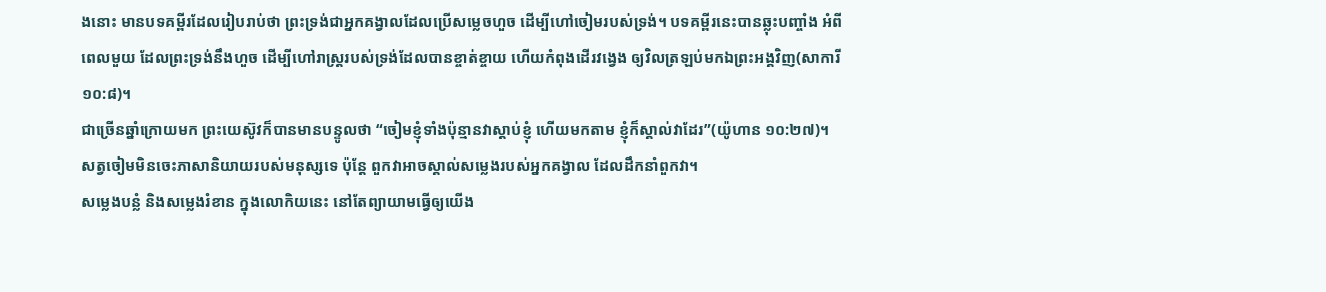ងនោះ មានបទគម្ពីរដែលរៀបរាប់ថា ព្រះទ្រង់ជាអ្នកគង្វាលដែលប្រើសម្លេចហួច ដើម្បីហៅចៀមរបស់ទ្រង់។ បទគម្ពីរនេះបានឆ្លុះបញ្ចាំង អំពីពេលមួយ ដែលព្រះទ្រង់នឹងហួច ដើម្បីហៅរាស្រ្តរបស់ទ្រង់ដែលបានខ្ចាត់ខ្ចាយ ហើយកំពុងដើរវង្វេង ឲ្យវិលត្រឡប់មកឯព្រះអង្គវិញ(សាការី ១០:៨)។
ជាច្រើនឆ្នាំក្រោយមក ព្រះយេស៊ូវក៏បានមានបន្ទូលថា “ចៀមខ្ញុំទាំងប៉ុន្មានវាស្តាប់ខ្ញុំ ហើយមកតាម ខ្ញុំក៏ស្គាល់វាដែរ”(យ៉ូហាន ១០:២៧)។ សត្វចៀមមិនចេះភាសានិយាយរបស់មនុស្សទេ ប៉ុន្តែ ពួកវាអាចស្គាល់សម្លេងរបស់អ្នកគង្វាល ដែលដឹកនាំពួកវា។
សម្លេងបន្លំ និងសម្លេងរំខាន ក្នុងលោកិយនេះ នៅតែព្យាយាមធ្វើឲ្យយើង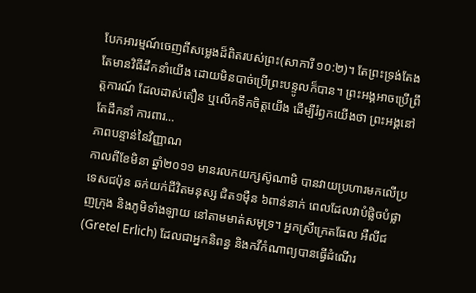បែកអារម្មណ៍ចេញពីសម្លេងដ៏ពិតរបស់ព្រះ(សាការី ១០:២)។ តែព្រះទ្រង់តែងតែមានវិធីដឹកនាំយើង ដោយមិនបាច់ប្រើព្រះបន្ទូលក៏បាន។ ព្រះអង្គអាចប្រើព្រឹត្តការណ៍ ដែលដាស់តឿន ឬលើកទឹកចិត្តយើង ដើម្បីរំឭកយើងថា ព្រះអង្គនៅតែដឹកនាំ ការពារ…
ភាពបន្ទាន់នៃវិញ្ញាណ
កាលពីខែមិនា ឆ្នាំ២០១១ មានរលកយក្សស៊ូណាមិ បានវាយប្រហារមកលើប្រទេសជប៉ុន ឆក់យក់ជីវិតមនុស្ស ជិត១ម៉ឺន ៦ពាន់នាក់ ពេលដែលវាបំផ្លិចបំផ្លាញក្រុង និងភូមិទាំងឡាយ នៅតាមមាត់សមុទ្រ។ អ្នកស្រីក្រេតធែល អឺលីជ(Gretel Erlich) ដែលជាអ្នកនិពន្ធ និងកវីកំណាព្យបានធ្វើដំណើរ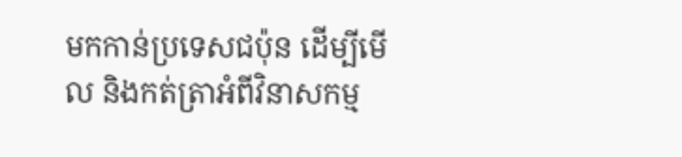មកកាន់ប្រទេសជប៉ុន ដើម្បីមើល និងកត់ត្រាអំពីវិនាសកម្ម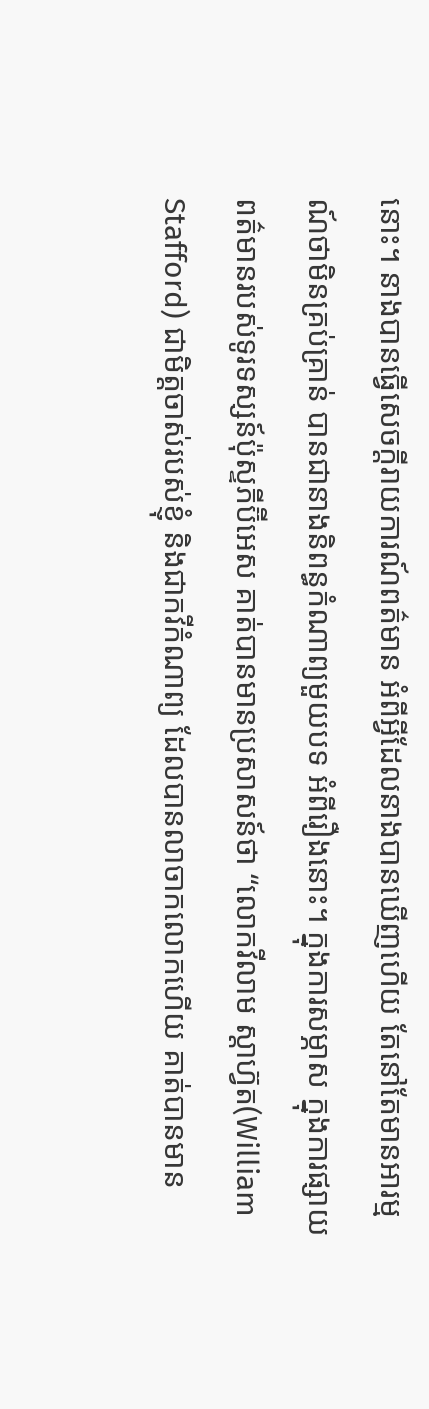នោះ។ នាងបានធ្វើសេចក្តីរាយការណ៍ពត៌មាន អំពីអ្វីដែលនាងបានឃើញហើយ តែនៅតែមានអារម្មណ៍ថាមិនគ្រប់គ្រាន់ បានជានាងនិពន្ធកំណាព្យមួយបទ អំពីរឿងនោះ។ ក្នុងការសម្ភាស ក្នុងការផ្សាយពត៌មានរបស់ទូរទស្សន៍ប៉ុស្ទភីប៊ីអេស គាត់បានមានប្រសាសន៍ថា “លោកវីលាម ស្តាហ្វ៊ត(William Stafford) ជាមិត្តចាស់របស់ខ្ញុំ និងជាកវីកំណាព្យ ដែលបានលាចាកលោកហើយ គាត់បានមាន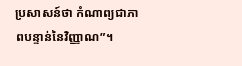ប្រសាសន៍ថា កំណាព្យជាភាពបន្ទាន់នៃវិញ្ញាណ”។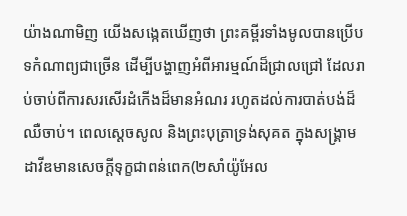យ៉ាងណាមិញ យើងសង្កេតឃើញថា ព្រះគម្ពីរទាំងមូលបានប្រើបទកំណាព្យជាច្រើន ដើម្បីបង្ហាញអំពីអារម្មណ៍ដ៏ជ្រាលជ្រៅ ដែលរាប់ចាប់ពីការសរសើរដំកើងដ៏មានអំណរ រហូតដល់ការបាត់បង់ដ៏ឈឺចាប់។ ពេលស្តេចសូល និងព្រះបុត្រាទ្រង់សុគត ក្នុងសង្រ្គាម ដាវីឌមានសេចក្តីទុក្ខជាពន់ពេក(២សាំយ៉ូអែល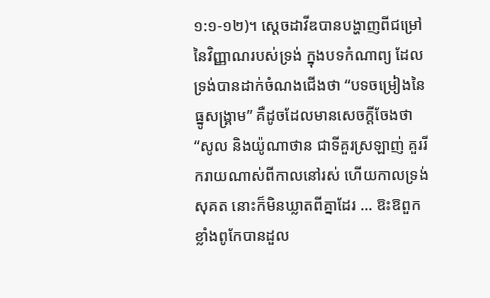១:១-១២)។ ស្តេចដាវីឌបានបង្ហាញពីជម្រៅនៃវិញ្ញាណរបស់ទ្រង់ ក្នុងបទកំណាព្យ ដែលទ្រង់បានដាក់ចំណងជើងថា “បទចម្រៀងនៃធ្នូសង្រ្គាម” គឺដូចដែលមានសេចក្តីចែងថា “សូល និងយ៉ូណាថាន ជាទីគួរស្រឡាញ់ គួររីករាយណាស់ពីកាលនៅរស់ ហើយកាលទ្រង់សុគត នោះក៏មិនឃ្លាតពីគ្នាដែរ … ឱះឱពួកខ្លាំងពូកែបានដួល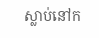ស្លាប់នៅក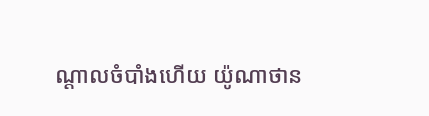ណ្តាលចំបាំងហើយ យ៉ូណាថាន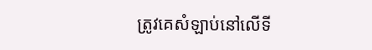ត្រូវគេសំឡាប់នៅលើទី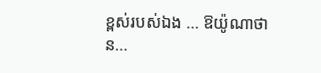ខ្ពស់របស់ឯង … ឱយ៉ូណាថាន…